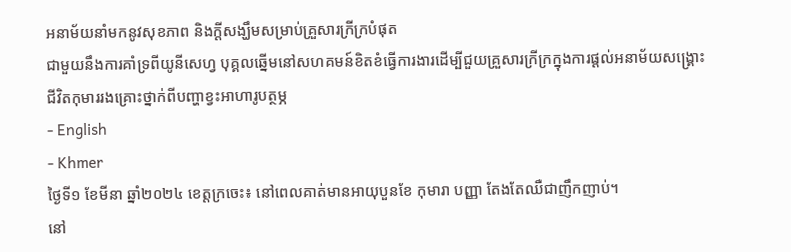អនាម័យនាំមកនូវសុខភាព និងក្ដីសង្ឃឹមសម្រាប់គ្រួសារក្រីក្របំផុត
ជាមួយនឹងការគាំទ្រពីយូនីសេហ្វ បុគ្គលឆ្នើមនៅសហគមន៍ខិតខំធ្វើការងារដើម្បីជួយគ្រួសារក្រីក្រក្នុងការផ្ដល់អនាម័យសង្គ្រោះជីវិតកុមាររងគ្រោះថ្នាក់ពីបញ្ហាខ្វះអាហារូបត្ថម្ភ
- English
- Khmer
ថ្ងៃទី១ ខែមីនា ឆ្នាំ២០២៤ ខេត្តក្រចេះ៖ នៅពេលគាត់មានអាយុបួនខែ កុមារា បញ្ញា តែងតែឈឺជាញឹកញាប់។
នៅ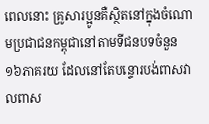ពេលនោះ គ្រូសារប្អូនគឺស្ថិតនៅក្នុងចំណោមប្រជាជនកម្ពុជានៅតាមទីជនបទចំនួន ១៦ភាគរយ ដែលនៅតែបន្ទោរបង់ពាសវាលពាស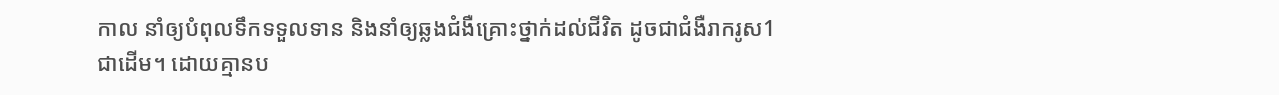កាល នាំឲ្យបំពុលទឹកទទួលទាន និងនាំឲ្យឆ្លងជំងឺគ្រោះថ្នាក់ដល់ជីវិត ដូចជាជំងឺរាករូស1 ជាដើម។ ដោយគ្មានប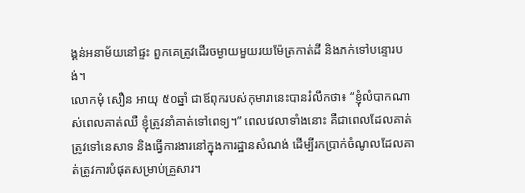ង្គន់អនាម័យនៅផ្ទះ ពួកគេត្រូវដើរចម្ងាយមួយរយម៉ែត្រកាត់ដី និងភក់ទៅបន្ទោរបង់។
លោកមុំ សឿន អាយុ ៥០ឆ្នាំ ជាឪពុករបស់កុមារានេះបានរំលឹកថា៖ “ខ្ញុំលំបាកណាស់ពេលគាត់ឈឺ ខ្ញុំត្រូវនាំគាត់ទៅពេទ្យ។” ពេលវេលាទាំងនោះ គឺជាពេលដែលគាត់ត្រូវទៅនេសាទ និងធ្វើការងារនៅក្នុងការដ្ឋានសំណង់ ដើម្បីរកប្រាក់ចំណូលដែលគាត់ត្រូវការបំផុតសម្រាប់គ្រួសារ។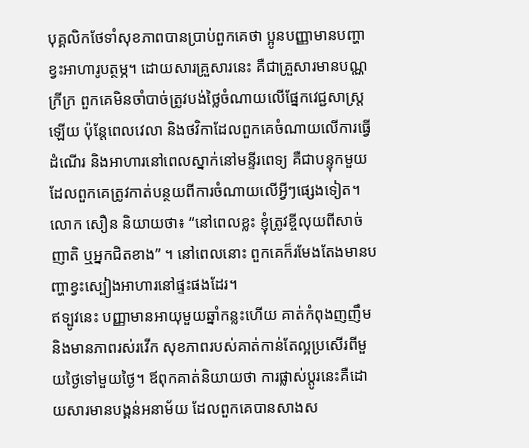បុគ្គលិកថែទាំសុខភាពបានប្រាប់ពួកគេថា ប្អូនបញ្ញាមានបញ្ហាខ្វះអាហារូបត្ថម្ភ។ ដោយសារគ្រួសារនេះ គឺជាគ្រួសារមានបណ្ណក្រីក្រ ពួកគេមិនចាំបាច់ត្រូវបង់ថ្លៃចំណាយលើផ្នែកវេជ្ជសាស្រ្តឡើយ ប៉ុន្តែពេលវេលា និងថវិកាដែលពួកគេចំណាយលើការធ្វើដំណើរ និងអាហារនៅពេលស្នាក់នៅមន្ទីរពេទ្យ គឺជាបន្ទុកមួយ ដែលពួកគេត្រូវកាត់បន្ថយពីការចំណាយលើអ្វីៗផ្សេងទៀត។
លោក សឿន និយាយថា៖ “នៅពេលខ្លះ ខ្ញុំត្រូវខ្ចីលុយពីសាច់ញាតិ ឬអ្នកជិតខាង” ។ នៅពេលនោះ ពួកគេក៏រមែងតែងមានបញ្ហាខ្វះស្បៀងអាហារនៅផ្ទះផងដែរ។
ឥទ្បូវនេះ បញ្ញាមានអាយុមួយឆ្នាំកន្លះហើយ គាត់កំពុងញញឹម និងមានភាពរស់រវើក សុខភាពរបស់គាត់កាន់តែល្អប្រសើរពីមួយថ្ងៃទៅមួយថ្ងៃ។ ឪពុកគាត់និយាយថា ការផ្លាស់ប្តូរនេះគឺដោយសារមានបង្គន់អនាម័យ ដែលពួកគេបានសាងស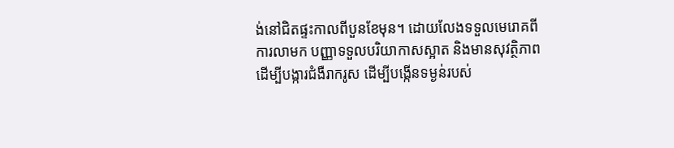ង់នៅជិតផ្ទះកាលពីបួនខែមុន។ ដោយលែងទទួលមេរោគពីការលាមក បញ្ញាទទួលបរិយាកាសស្អាត និងមានសុវត្ថិភាព ដើម្បីបង្ការជំងឺរាករូស ដើម្បីបង្កើនទម្ងន់របស់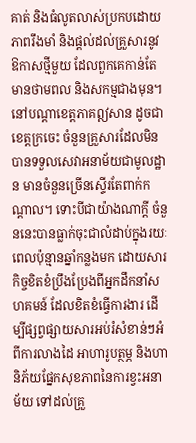គាត់ និងធំលូតលាស់ប្រកបដោយភាពរឹងមាំ និងផ្ដល់ដល់គ្រួសារនូវឱកាសថ្មីមួយ ដែលពួកគេកាន់តែមានថាមពល និងសកម្មជាងមុន។
នៅបណ្ដាខេត្តភាគឦសាន ដូចជាខេត្តក្រចេះ ចំនួនគ្រួសារដែលមិនបានទទួលសេវាអនាម័យជាមូលដ្ឋាន មានចំនួនច្រើនស្ទើរតែពាក់កណ្ដាល។ ទោះបីជាយ៉ាងណាក្ដី ចំនួននេះបានធ្លាក់ចុះជាលំដាប់ក្នុងរយៈពេលប៉ុន្មានឆ្នាំកន្លងមក ដោយសារកិច្ចខិតខំប្រឹងប្រែងពីអ្នកដឹកនាំសហគមន៍ ដែលខិតខំធ្វើការងារ ដើម្បីផ្សព្វផ្សាយសារអប់រំសំខាន់ៗអំពីការលាងដៃ អាហារូបត្ថម្ភ និងហានិភ័យផ្នែកសុខភាពនៃការខ្វះអនាម័យ ទៅដល់គ្រួ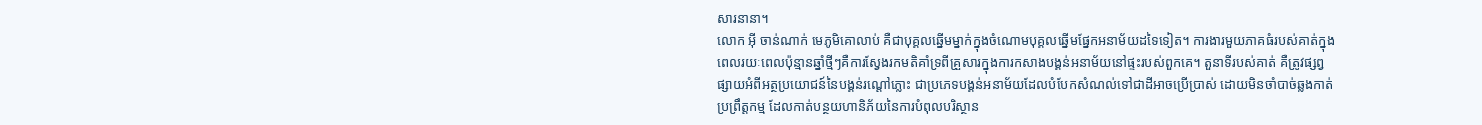សារនានា។
លោក អ៊ី ចាន់ណាក់ មេភូមិគោលាប់ គឺជាបុគ្គលឆ្នើមម្នាក់ក្នុងចំណោមបុគ្គលឆ្នើមផ្នែកអនាម័យដទៃទៀត។ ការងារមួយភាគធំរបស់គាត់ក្នុងពេលរយៈពេលប៉ុន្មានឆ្នាំថ្មីៗគឺការស្វែងរកមតិគាំទ្រពីគ្រួសារក្នុងការកសាងបង្គន់អនាម័យនៅផ្ទះរបស់ពួកគេ។ តួនាទីរបស់គាត់ គឺត្រូវផ្សព្វផ្សាយអំពីអត្ថប្រយោជន៍នៃបង្គន់រណ្ដៅភ្លោះ ជាប្រភេទបង្គន់អនាម័យដែលបំបែកសំណល់ទៅជាដីអាចប្រើប្រាស់ ដោយមិនចាំបាច់ឆ្លងកាត់ប្រព្រឹត្តកម្ម ដែលកាត់បន្ថយហានិភ័យនៃការបំពុលបរិស្ថាន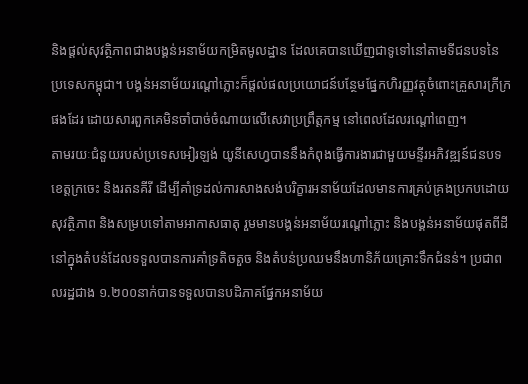និងផ្ដល់សុវត្ថិភាពជាងបង្គន់អនាម័យកម្រិតមូលដ្ឋាន ដែលគេបានឃើញជាទូទៅនៅតាមទីជនបទនៃប្រទេសកម្ពុជា។ បង្គន់អនាម័យរណ្ដៅភ្លោះក៏ផ្ដល់ផលប្រយោជន៍បន្ថែមផ្នែកហិរញ្ញវត្ថុចំពោះគ្រួសារក្រីក្រផងដែរ ដោយសារពួកគេមិនចាំបាច់ចំណាយលើសេវាប្រព្រឹត្តកម្ម នៅពេលដែលរណ្ដៅពេញ។
តាមរយៈជំនួយរបស់ប្រទេសអៀរឡង់ យូនីសេហ្វបាននឹងកំពុងធ្វើការងារជាមួយមន្ទីរអភិវឌ្ឍន៍ជនបទខេត្តក្រចេះ និងរតនគីរី ដើម្បីគាំទ្រដល់ការសាងសង់បរិក្ខារអនាម័យដែលមានការគ្រប់គ្រងប្រកបដោយសុវត្ថិភាព និងសម្របទៅតាមអាកាសធាតុ រួមមានបង្គន់អនាម័យរណ្ដៅភ្លោះ និងបង្គន់អនាម័យផុតពីដីនៅក្នុងតំបន់ដែលទទួលបានការគាំទ្រតិចតួច និងតំបន់ប្រឈមនឹងហានិភ័យគ្រោះទឹកជំនន់។ ប្រជាពលរដ្ឋជាង ១.២០០នាក់បានទទួលបានបដិភាគផ្នែកអនាម័យ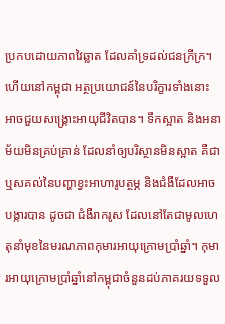ប្រកបដោយភាពវៃឆ្លាត ដែលគាំទ្រដល់ជនក្រីក្រ។
ហើយនៅកម្ពុជា អត្ថប្រយោជន៍នៃបរិក្ខារទាំងនោះ អាចជួយសង្គ្រោះអាយុជីវិតបាន។ ទឹកស្អាត និងអនាម័យមិនគ្រប់គ្រាន់ ដែលនាំឲ្យបរិស្ថានមិនស្អាត គឺជាឬសគល់នៃបញ្ហាខ្វះអាហារូបត្ថម្ភ និងជំងឺដែលអាចបង្ការបាន ដូចជា ជំងឺរាករូស ដែលនៅតែជាមូលហេតុនាំមុខនៃមរណភាពកុមារអាយុក្រោមប្រាំឆ្នាំ។ កុមារអាយុក្រោមប្រាំឆ្នាំនៅកម្ពុជាចំនួនដប់ភាគរយទទួល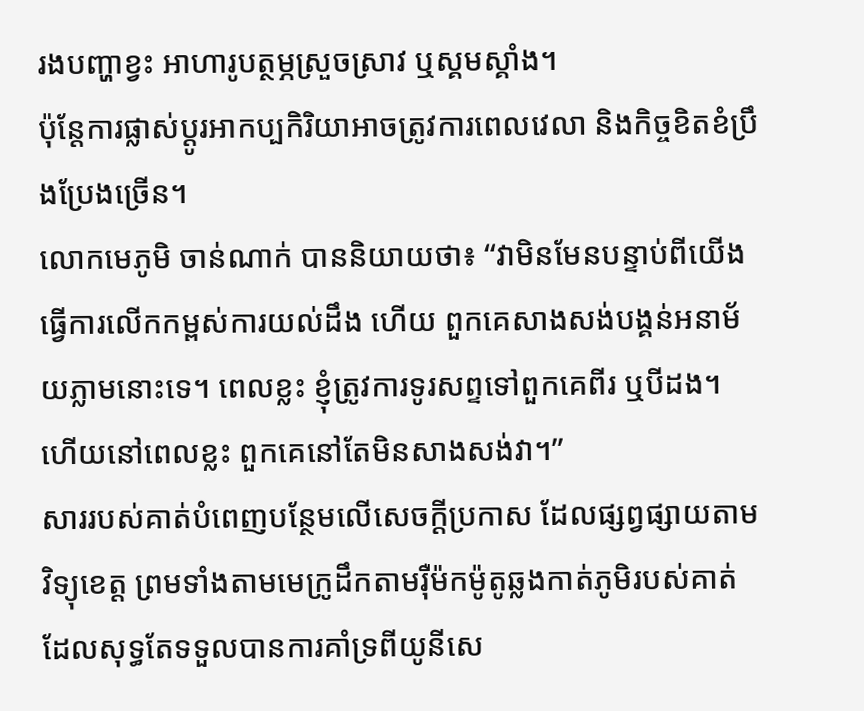រងបញ្ហាខ្វះ អាហារូបត្ថម្ភស្រួចស្រាវ ឬស្គមស្គាំង។
ប៉ុន្តែការផ្លាស់ប្ដូរអាកប្បកិរិយាអាចត្រូវការពេលវេលា និងកិច្ចខិតខំប្រឹងប្រែងច្រើន។
លោកមេភូមិ ចាន់ណាក់ បាននិយាយថា៖ “វាមិនមែនបន្ទាប់ពីយើងធ្វើការលើកកម្ពស់ការយល់ដឹង ហើយ ពួកគេសាងសង់បង្គន់អនាម័យភ្លាមនោះទេ។ ពេលខ្លះ ខ្ញុំត្រូវការទូរសព្ទទៅពួកគេពីរ ឬបីដង។ ហើយនៅពេលខ្លះ ពួកគេនៅតែមិនសាងសង់វា។”
សាររបស់គាត់បំពេញបន្ថែមលើសេចក្ដីប្រកាស ដែលផ្សព្វផ្សាយតាមវិទ្យុខេត្ត ព្រមទាំងតាមមេក្រូដឹកតាមរ៉ឺម៉កម៉ូតូឆ្លងកាត់ភូមិរបស់គាត់ ដែលសុទ្ធតែទទួលបានការគាំទ្រពីយូនីសេ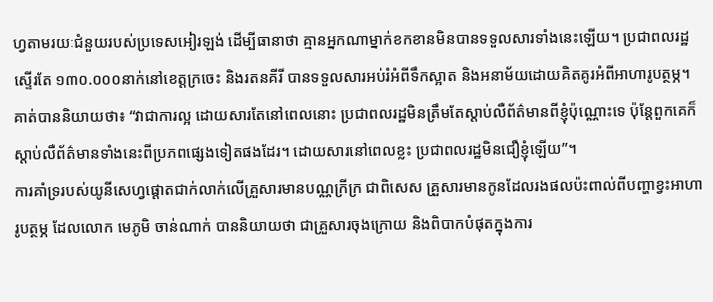ហ្វតាមរយៈជំនួយរបស់ប្រទេសអៀរឡង់ ដើម្បីធានាថា គ្មានអ្នកណាម្នាក់ខកខានមិនបានទទួលសារទាំងនេះឡើយ។ ប្រជាពលរដ្ឋស្ទើរតែ ១៣០.០០០នាក់នៅខេត្តក្រចេះ និងរតនគីរី បានទទួលសារអប់រំអំពីទឹកស្អាត និងអនាម័យដោយគិតគូរអំពីអាហារូបត្ថម្ភ។
គាត់បាននិយាយថា៖ “វាជាការល្អ ដោយសារតែនៅពេលនោះ ប្រជាពលរដ្ឋមិនត្រឹមតែស្ដាប់លឺព័ត៌មានពីខ្ញុំប៉ុណ្ណោះទេ ប៉ុន្តែពួកគេក៏ស្ដាប់លឺព័ត៌មានទាំងនេះពីប្រភពផ្សេងទៀតផងដែរ។ ដោយសារនៅពេលខ្លះ ប្រជាពលរដ្ឋមិនជឿខ្ញុំឡើយ”។
ការគាំទ្ររបស់យូនីសេហ្វផ្ដោតជាក់លាក់លើគ្រួសារមានបណ្ណក្រីក្រ ជាពិសេស គ្រួសារមានកូនដែលរងផលប៉ះពាល់ពីបញ្ហាខ្វះអាហារូបត្ថម្ភ ដែលលោក មេភូមិ ចាន់ណាក់ បាននិយាយថា ជាគ្រួសារចុងក្រោយ និងពិបាកបំផុតក្នុងការ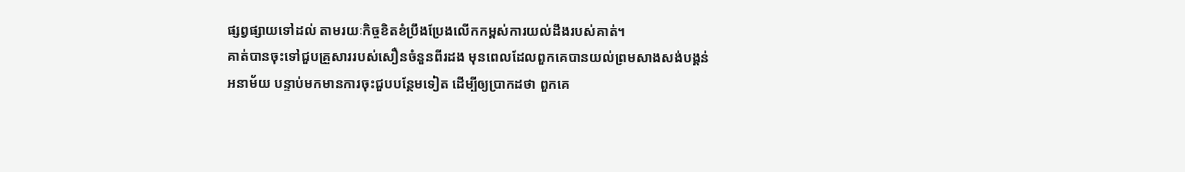ផ្សព្វផ្សាយទៅដល់ តាមរយៈកិច្ចខិតខំប្រឹងប្រែងលើកកម្ពស់ការយល់ដឹងរបស់គាត់។
គាត់បានចុះទៅជួបគ្រួសាររបស់សឿនចំនួនពីរដង មុនពេលដែលពួកគេបានយល់ព្រមសាងសង់បង្គន់អនាម័យ បន្ទាប់មកមានការចុះជួបបន្ថែមទៀត ដើម្បីឲ្យប្រាកដថា ពួកគេ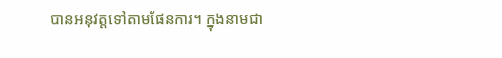បានអនុវត្តទៅតាមផែនការ។ ក្នុងនាមជា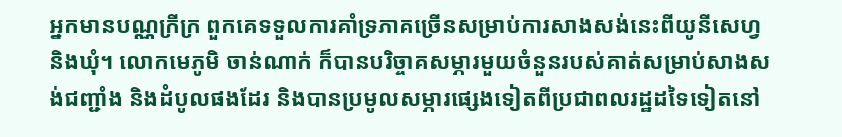អ្នកមានបណ្ណក្រីក្រ ពួកគេទទួលការគាំទ្រភាគច្រើនសម្រាប់ការសាងសង់នេះពីយូនីសេហ្វ និងឃុំ។ លោកមេភូមិ ចាន់ណាក់ ក៏បានបរិច្ចាគសម្ភារមួយចំនួនរបស់គាត់សម្រាប់សាងសង់ជញ្ជាំង និងដំបូលផងដែរ និងបានប្រមូលសម្ភារផ្សេងទៀតពីប្រជាពលរដ្ឋដទៃទៀតនៅ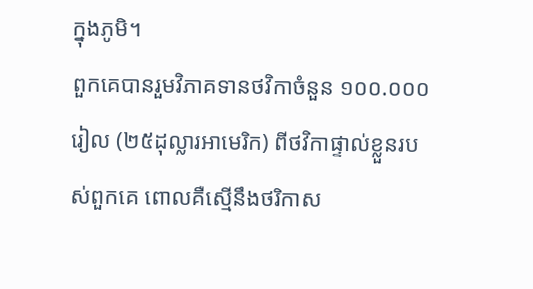ក្នុងភូមិ។
ពួកគេបានរួមវិភាគទានថវិកាចំនួន ១០០.០០០រៀល (២៥ដុល្លារអាមេរិក) ពីថវិកាផ្ទាល់ខ្លួនរបស់ពួកគេ ពោលគឺស្មើនឹងថរិកាស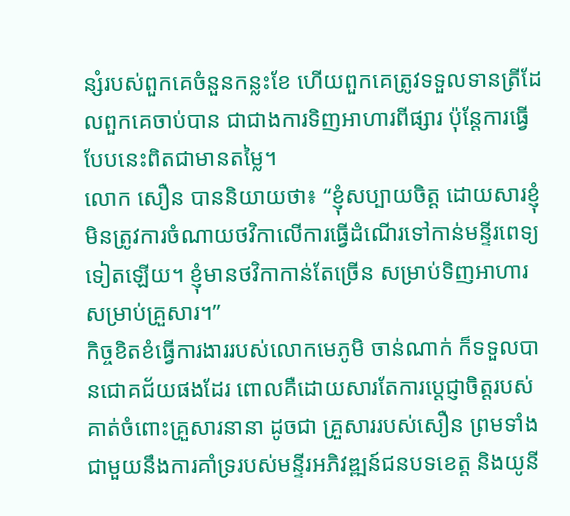ន្សំរបស់ពួកគេចំនួនកន្លះខែ ហើយពួកគេត្រូវទទួលទានត្រីដែលពួកគេចាប់បាន ជាជាងការទិញអាហារពីផ្សារ ប៉ុន្តែការធ្វើបែបនេះពិតជាមានតម្លៃ។
លោក សឿន បាននិយាយថា៖ “ខ្ញុំសប្បាយចិត្ត ដោយសារខ្ញុំមិនត្រូវការចំណាយថវិកាលើការធ្វើដំណើរទៅកាន់មន្ទីរពេទ្យទៀតឡើយ។ ខ្ញុំមានថវិកាកាន់តែច្រើន សម្រាប់ទិញអាហារសម្រាប់គ្រួសារ។”
កិច្ចខិតខំធ្វើការងាររបស់លោកមេភូមិ ចាន់ណាក់ ក៏ទទួលបានជោគជ័យផងដែរ ពោលគឺដោយសារតែការប្តេជ្ញាចិត្តរបស់គាត់ចំពោះគ្រួសារនានា ដូចជា គ្រួសាររបស់សឿន ព្រមទាំងជាមួយនឹងការគាំទ្ររបស់មន្ទីរអភិវឌ្ឍន៍ជនបទខេត្ត និងយូនី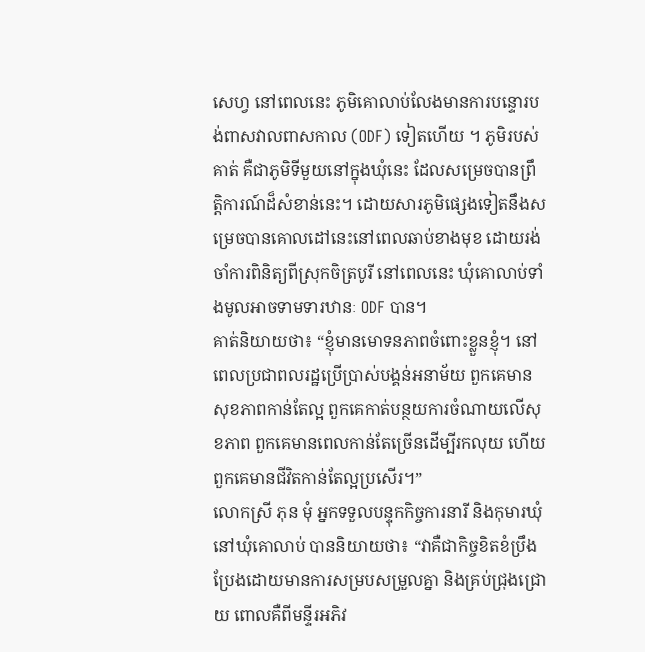សេហ្វ នៅពេលនេះ ភូមិគោលាប់លែងមានការបន្ទោរបង់ពាសវាលពាសកាល (ODF) ទៀតហើយ ។ ភូមិរបស់គាត់ គឺជាភូមិទីមួយនៅក្នុងឃុំនេះ ដែលសម្រេចបានព្រឹត្តិការណ៍ដ៏សំខាន់នេះ។ ដោយសារភូមិផ្សេងទៀតនឹងសម្រេចបានគោលដៅនេះនៅពេលឆាប់ខាងមុខ ដោយរង់ចាំការពិនិត្យពីស្រុកចិត្របូរី នៅពេលនេះ ឃុំគោលាប់ទាំងមូលអាចទាមទារឋានៈ ODF បាន។
គាត់និយាយថា៖ “ខ្ញុំមានមោទនភាពចំពោះខ្លួនខ្ញុំ។ នៅពេលប្រជាពលរដ្ឋប្រើប្រាស់បង្គន់អនាម័យ ពួកគេមានសុខភាពកាន់តែល្អ ពួកគេកាត់បន្ថយការចំណាយលើសុខភាព ពួកគេមានពេលកាន់តែច្រើនដើម្បីរកលុយ ហើយពួកគេមានជីវិតកាន់តែល្អប្រសើរ។”
លោកស្រី ភុន មុំ អ្នកទទួលបន្ទុកកិច្ចការនារី និងកុមារឃុំ នៅឃុំគោលាប់ បាននិយាយថា៖ “វាគឺជាកិច្ចខិតខំប្រឹងប្រែងដោយមានការសម្របសម្រួលគ្នា និងគ្រប់ជ្រុងជ្រោយ ពោលគឺពីមន្ទីរអភិវ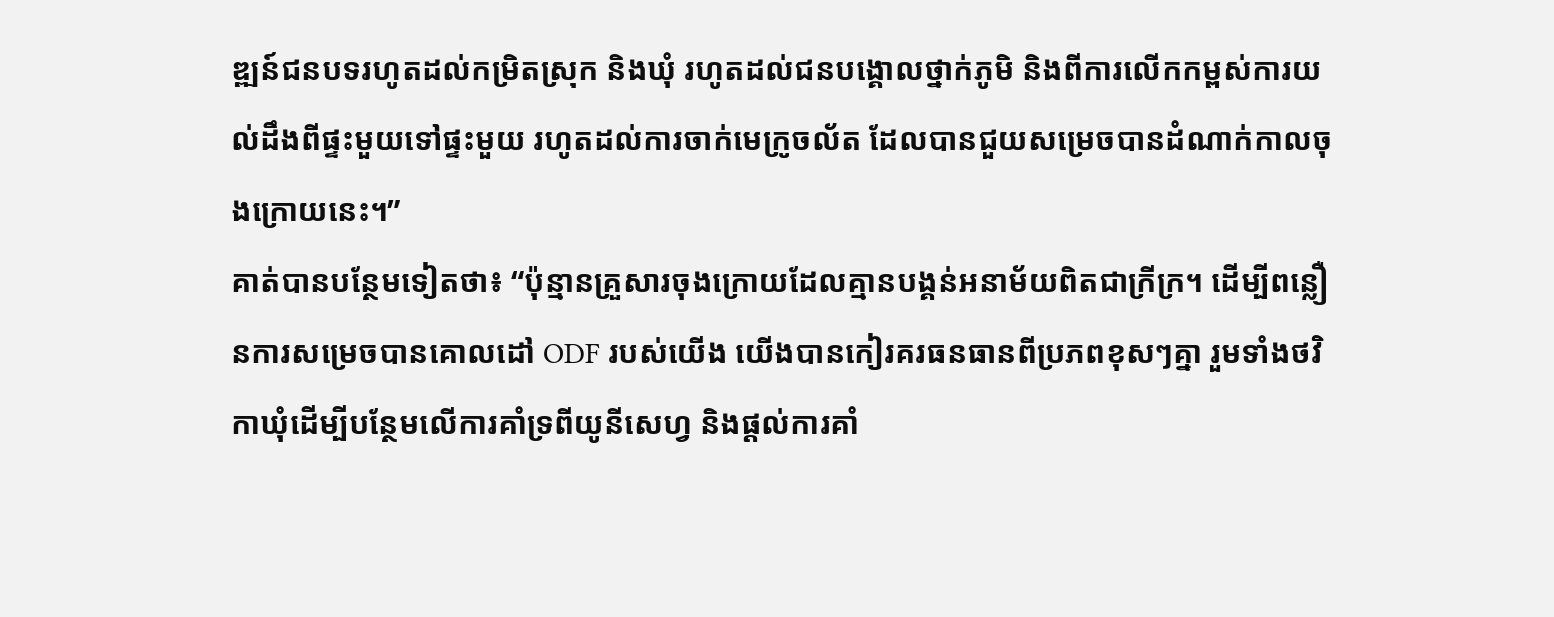ឌ្ឍន៍ជនបទរហូតដល់កម្រិតស្រុក និងឃុំ រហូតដល់ជនបង្គោលថ្នាក់ភូមិ និងពីការលើកកម្ពស់ការយល់ដឹងពីផ្ទះមួយទៅផ្ទះមួយ រហូតដល់ការចាក់មេក្រូចល័ត ដែលបានជួយសម្រេចបានដំណាក់កាលចុងក្រោយនេះ។”
គាត់បានបន្ថែមទៀតថា៖ “ប៉ុន្មានគ្រួសារចុងក្រោយដែលគ្មានបង្គន់អនាម័យពិតជាក្រីក្រ។ ដើម្បីពន្លឿនការសម្រេចបានគោលដៅ ODF របស់យើង យើងបានកៀរគរធនធានពីប្រភពខុសៗគ្នា រួមទាំងថវិកាឃុំដើម្បីបន្ថែមលើការគាំទ្រពីយូនីសេហ្វ និងផ្ដល់ការគាំ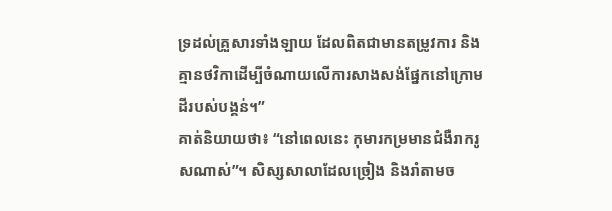ទ្រដល់គ្រួសារទាំងឡាយ ដែលពិតជាមានតម្រូវការ និងគ្មានថវិកាដើម្បីចំណាយលើការសាងសង់ផ្នែកនៅក្រោមដីរបស់បង្គន់។”
គាត់និយាយថា៖ “នៅពេលនេះ កុមារកម្រមានជំងឺរាករូសណាស់”។ សិស្សសាលាដែលច្រៀង និងរាំតាមច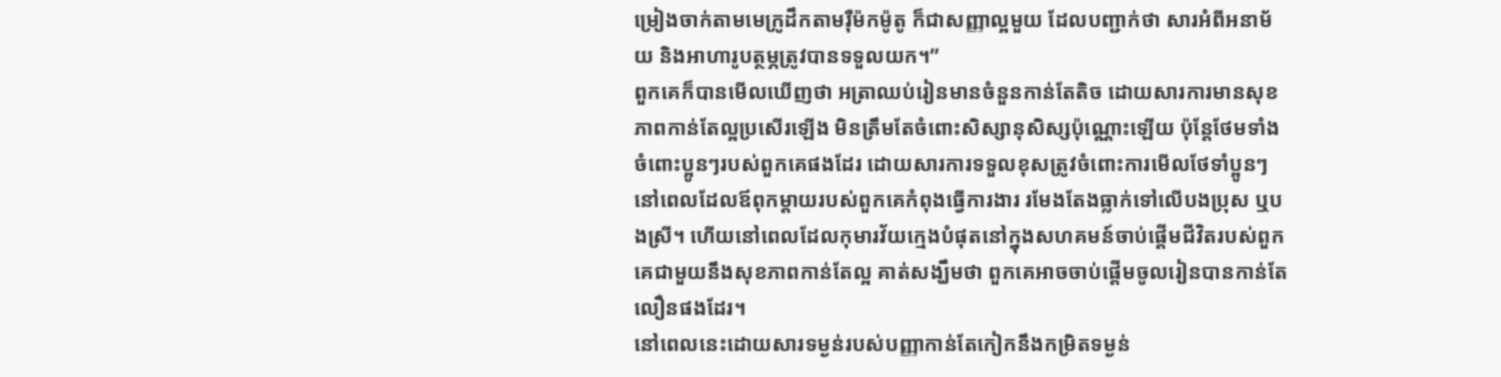ម្រៀងចាក់តាមមេក្រូដឹកតាមរ៉ឺម៉កម៉ូតូ ក៏ជាសញ្ញាល្អមួយ ដែលបញ្ជាក់ថា សារអំពីអនាម័យ និងអាហារូបត្ថម្ភត្រូវបានទទួលយក។”
ពួកគេក៏បានមើលឃើញថា អត្រាឈប់រៀនមានចំនួនកាន់តែតិច ដោយសារការមានសុខភាពកាន់តែល្អប្រសើរឡើង មិនត្រឹមតែចំពោះសិស្សានុសិស្សប៉ុណ្ណោះឡើយ ប៉ុន្តែថែមទាំងចំពោះប្អូនៗរបស់ពួកគេផងដែរ ដោយសារការទទួលខុសត្រូវចំពោះការមើលថែទាំប្អូនៗនៅពេលដែលឪពុកម្ដាយរបស់ពួកគេកំពុងធ្វើការងារ រមែងតែងធ្លាក់ទៅលើបងប្រុស ឬបងស្រី។ ហើយនៅពេលដែលកុមារវ័យក្មេងបំផុតនៅក្នុងសហគមន៍ចាប់ផ្ដើមជីវិតរបស់ពួកគេជាមួយនឹងសុខភាពកាន់តែល្អ គាត់សង្ឃឹមថា ពួកគេអាចចាប់ផ្ដើមចូលរៀនបានកាន់តែលឿនផងដែរ។
នៅពេលនេះដោយសារទម្ងន់របស់បញ្ញាកាន់តែកៀកនឹងកម្រិតទម្ងន់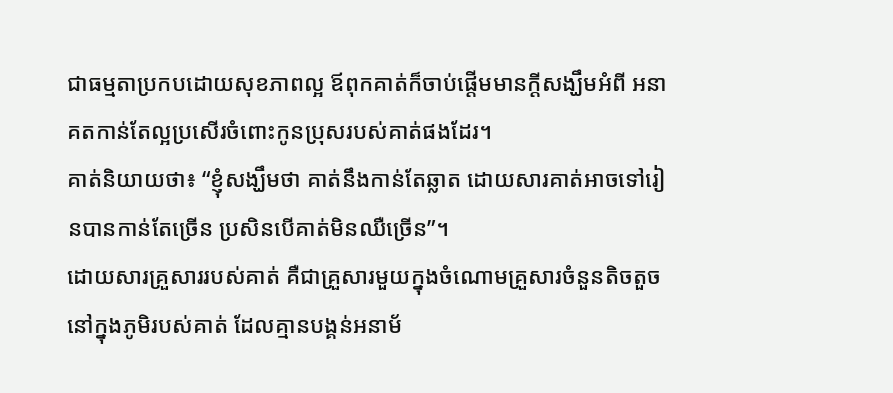ជាធម្មតាប្រកបដោយសុខភាពល្អ ឪពុកគាត់ក៏ចាប់ផ្តើមមានក្ដីសង្ឃឹមអំពី អនាគតកាន់តែល្អប្រសើរចំពោះកូនប្រុសរបស់គាត់ផងដែរ។
គាត់និយាយថា៖ “ខ្ញុំសង្ឃឹមថា គាត់នឹងកាន់តែឆ្លាត ដោយសារគាត់អាចទៅរៀនបានកាន់តែច្រើន ប្រសិនបើគាត់មិនឈឺច្រើន”។
ដោយសារគ្រួសាររបស់គាត់ គឺជាគ្រួសារមួយក្នុងចំណោមគ្រួសារចំនួនតិចតួចនៅក្នុងភូមិរបស់គាត់ ដែលគ្មានបង្គន់អនាម័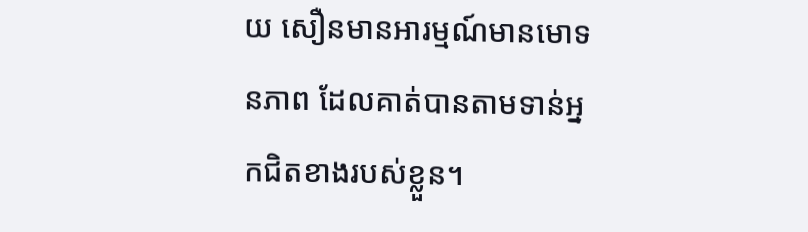យ សឿនមានអារម្មណ៍មានមោទនភាព ដែលគាត់បានតាមទាន់អ្នកជិតខាងរបស់ខ្លួន។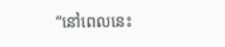“នៅពេលនេះ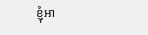ខ្ញុំអា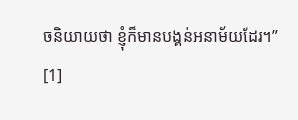ចនិយាយថា ខ្ញុំក៏មានបង្គន់អនាម័យដែរ។”
[1]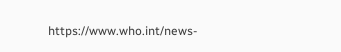https://www.who.int/news-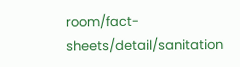room/fact-sheets/detail/sanitation